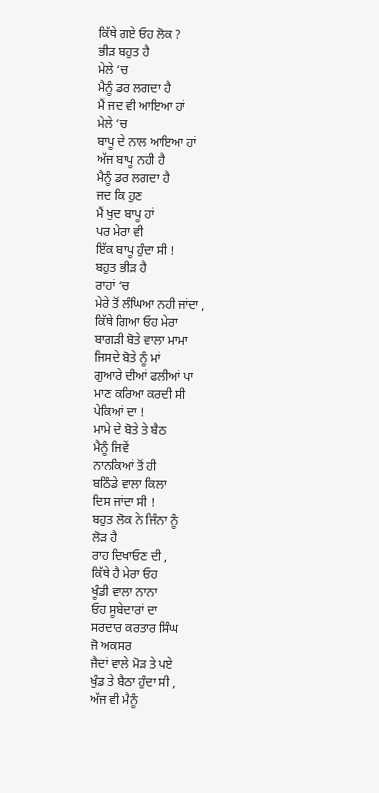ਕਿੱਥੇ ਗਏ ਓਹ ਲੋਕ ?
ਭੀੜ ਬਹੁਤ ਹੈ
ਮੇਲੇ ‘ਚ
ਮੈਨੂੰ ਡਰ ਲਗਦਾ ਹੈ
ਮੈਂ ਜਦ ਵੀ ਆਇਆ ਹਾਂ
ਮੇਲੇ ‘ਚ
ਬਾਪੂ ਦੇ ਨਾਲ ਆਇਆ ਹਾਂ
ਅੱਜ ਬਾਪੂ ਨਹੀ ਹੈ
ਮੈਨੂੰ ਡਰ ਲਗਦਾ ਹੈ
ਜਦ ਕਿ ਹੁਣ
ਮੈਂ ਖੁਦ ਬਾਪੂ ਹਾਂ
ਪਰ ਮੇਰਾ ਵੀ
ਇੱਕ ਬਾਪੂ ਹੁੰਦਾ ਸੀ !
ਬਹੁਤ ਭੀੜ ਹੈ
ਰਾਹਾਂ ‘ਚ
ਮੇਰੇ ਤੋਂ ਲੰਘਿਆ ਨਹੀ ਜਾਂਦਾ ,
ਕਿੱਥੇ ਗਿਆ ਓਹ ਮੇਰਾ
ਬਾਗੜੀ ਬੋਤੇ ਵਾਲਾ ਮਾਮਾ
ਜਿਸਦੇ ਬੋਤੇ ਨੂੰ ਮਾਂ
ਗੁਆਰੇ ਦੀਆਂ ਫਲੀਆਂ ਪਾ
ਮਾਣ ਕਰਿਆ ਕਰਦੀ ਸੀ
ਪੇਕਿਆਂ ਦਾ !
ਮਾਮੇ ਦੇ ਬੋਤੇ ਤੇ ਬੈਠ
ਮੈਨੂੰ ਜਿਵੇਂ
ਨਾਨਕਿਆਂ ਤੋਂ ਹੀ
ਬਠਿੰਡੇ ਵਾਲਾ ਕਿਲਾ
ਦਿਸ ਜਾਂਦਾ ਸੀ !
ਬਹੁਤ ਲੋਕ ਨੇ ਜਿੰਨਾ ਨੂੰ
ਲੋੜ ਹੈ
ਰਾਹ ਦਿਖਾਓਣ ਦੀ ,
ਕਿੱਥੇ ਹੈ ਮੇਰਾ ਓਹ
ਖੂੰਡੀ ਵਾਲਾ ਨਾਨਾ
ਓਹ ਸੂਬੇਦਾਰਾਂ ਦਾ
ਸਰਦਾਰ ਕਰਤਾਰ ਸਿੰਘ
ਜੋ ਅਕਸਰ
ਜੈਦਾਂ ਵਾਲੇ ਮੋੜ ਤੇ ਪਏ
ਖੁੰਡ ਤੇ ਬੈਠਾ ਹੁੰਦਾ ਸੀ ,
ਅੱਜ ਵੀ ਮੈਨੂੰ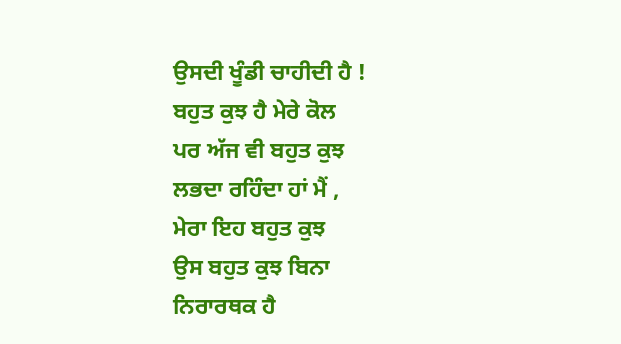ਉਸਦੀ ਖੂੰਡੀ ਚਾਹੀਦੀ ਹੈ !
ਬਹੁਤ ਕੁਝ ਹੈ ਮੇਰੇ ਕੋਲ
ਪਰ ਅੱਜ ਵੀ ਬਹੁਤ ਕੁਝ
ਲਭਦਾ ਰਹਿੰਦਾ ਹਾਂ ਮੈਂ ,
ਮੇਰਾ ਇਹ ਬਹੁਤ ਕੁਝ
ਉਸ ਬਹੁਤ ਕੁਝ ਬਿਨਾ
ਨਿਰਾਰਥਕ ਹੈ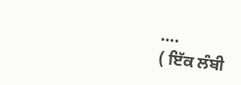….
( ਇੱਕ ਲੰਬੀ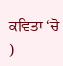ਕਵਿਤਾ ‘ਚੋ )